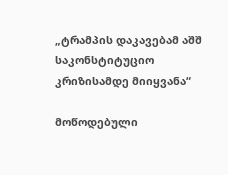„ტრამპის დაკავებამ აშშ საკონსტიტუციო კრიზისამდე მიიყვანა“

მოწოდებული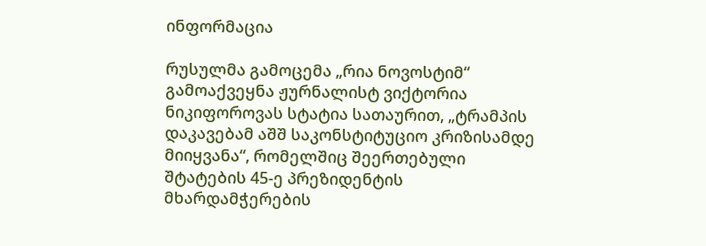ინფორმაცია

რუსულმა გამოცემა „რია ნოვოსტიმ“ გამოაქვეყნა ჟურნალისტ ვიქტორია ნიკიფოროვას სტატია სათაურით, „ტრამპის დაკავებამ აშშ საკონსტიტუციო კრიზისამდე მიიყვანა“, რომელშიც შეერთებული შტატების 45-ე პრეზიდენტის მხარდამჭერების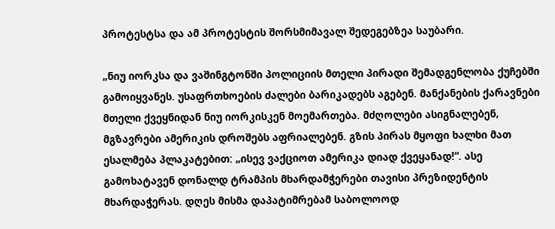პროტესტსა და ამ პროტესტის შორსმიმავალ შედეგებზეა საუბარი.

„ნიუ იორკსა და ვაშინგტონში პოლიციის მთელი პირადი შემადგენლობა ქუჩებში გამოიყვანეს. უსაფრთხოების ძალები ბარიკადებს აგებენ. მანქანების ქარავნები მთელი ქვეყნიდან ნიუ იორკისკენ მოემართება. მძღოლები ასიგნალებენ, მგზავრები ამერიკის დროშებს აფრიალებენ. გზის პირას მყოფი ხალხი მათ ესალმება პლაკატებით: „ისევ ვაქციოთ ამერიკა დიად ქვეყანად!“. ასე გამოხატავენ დონალდ ტრამპის მხარდამჭერები თავისი პრეზიდენტის მხარდაჭერას. დღეს მისმა დაპატიმრებამ საბოლოოდ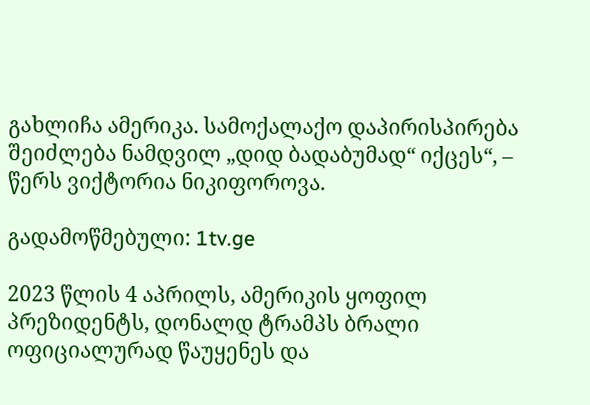გახლიჩა ამერიკა. სამოქალაქო დაპირისპირება შეიძლება ნამდვილ „დიდ ბადაბუმად“ იქცეს“, – წერს ვიქტორია ნიკიფოროვა.

გადამოწმებული: 1tv.ge

2023 წლის 4 აპრილს, ამერიკის ყოფილ პრეზიდენტს, დონალდ ტრამპს ბრალი ოფიციალურად წაუყენეს და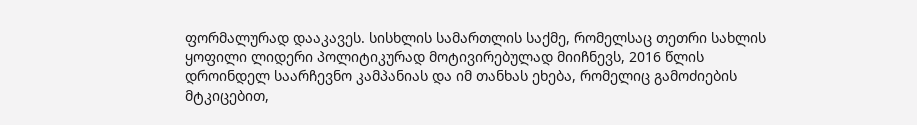ფორმალურად დააკავეს. სისხლის სამართლის საქმე, რომელსაც თეთრი სახლის ყოფილი ლიდერი პოლიტიკურად მოტივირებულად მიიჩნევს, 2016 წლის დროინდელ საარჩევნო კამპანიას და იმ თანხას ეხება, რომელიც გამოძიების მტკიცებით,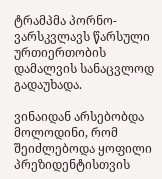ტრამპმა პორნო-ვარსკვლავს წარსული ურთიერთობის დამალვის სანაცვლოდ გადაუხადა.

ვინაიდან არსებობდა მოლოდინი, რომ შეიძლებოდა ყოფილი პრეზიდენტისთვის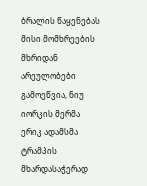ბრალის წაყენებას მისი მომხრეების მხრიდან არეულობები გამოეწვია, ნიუ იორკის მერმა ერიკ ადამსმა ტრამპის მხარდასაჭერად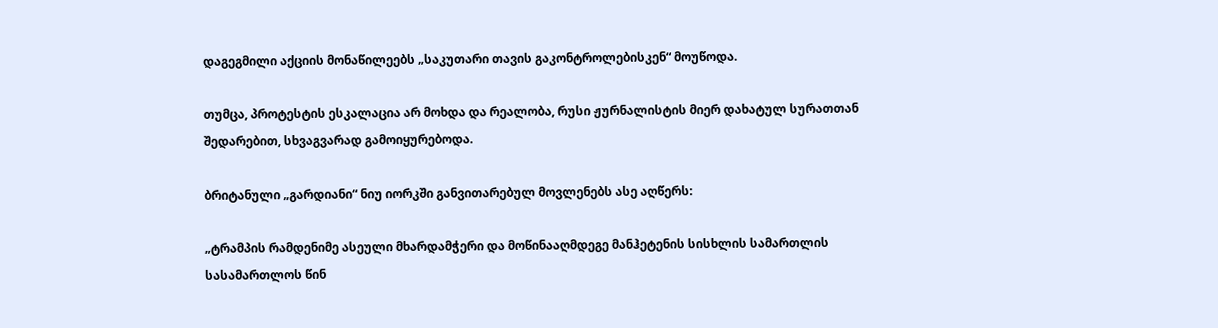დაგეგმილი აქციის მონაწილეებს „საკუთარი თავის გაკონტროლებისკენ“ მოუწოდა.

თუმცა, პროტესტის ესკალაცია არ მოხდა და რეალობა, რუსი ჟურნალისტის მიერ დახატულ სურათთან შედარებით, სხვაგვარად გამოიყურებოდა.

ბრიტანული „გარდიანი“ ნიუ იორკში განვითარებულ მოვლენებს ასე აღწერს:

„ტრამპის რამდენიმე ასეული მხარდამჭერი და მოწინააღმდეგე მანჰეტენის სისხლის სამართლის სასამართლოს წინ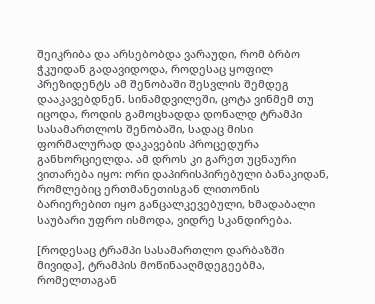შეიკრიბა და არსებობდა ვარაუდი, რომ ბრბო ჭკუიდან გადავიდოდა, როდესაც ყოფილ პრეზიდენტს ამ შენობაში შესვლის შემდეგ დააკავებდნენ. სინამდვილეში, ცოტა ვინმემ თუ იცოდა, როდის გამოცხადდა დონალდ ტრამპი სასამართლოს შენობაში, სადაც მისი ფორმალურად დაკავების პროცედურა განხორციელდა. ამ დროს კი გარეთ უცნაური ვითარება იყო: ორი დაპირისპირებული ბანაკიდან, რომლებიც ერთმანეთისგან ლითონის ბარიერებით იყო განცალკევებული, ხმადაბალი საუბარი უფრო ისმოდა, ვიდრე სკანდირება.

[როდესაც ტრამპი სასამართლო დარბაზში მივიდა], ტრამპის მოწინააღმდეგეებმა, რომელთაგან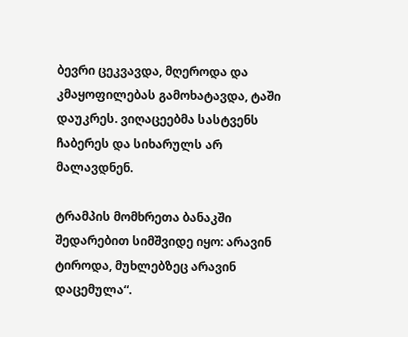ბევრი ცეკვავდა, მღეროდა და კმაყოფილებას გამოხატავდა, ტაში დაუკრეს. ვიღაცეებმა სასტვენს ჩაბერეს და სიხარულს არ მალავდნენ.

ტრამპის მომხრეთა ბანაკში შედარებით სიმშვიდე იყო: არავინ ტიროდა, მუხლებზეც არავინ დაცემულა“.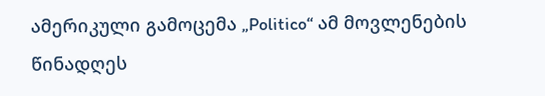ამერიკული გამოცემა „Politico“ ამ მოვლენების წინადღეს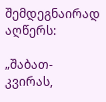შემდეგნაირად აღწერს:

„შაბათ-კვირას,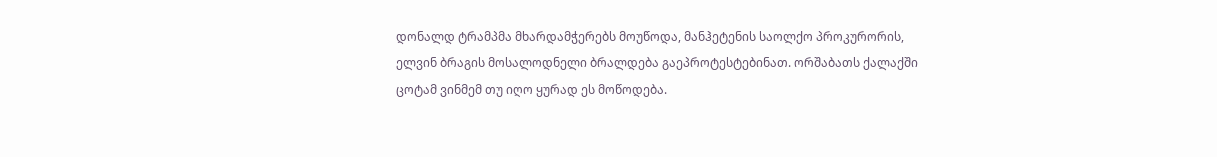დონალდ ტრამპმა მხარდამჭერებს მოუწოდა, მანჰეტენის საოლქო პროკურორის, ელვინ ბრაგის მოსალოდნელი ბრალდება გაეპროტესტებინათ. ორშაბათს ქალაქში ცოტამ ვინმემ თუ იღო ყურად ეს მოწოდება.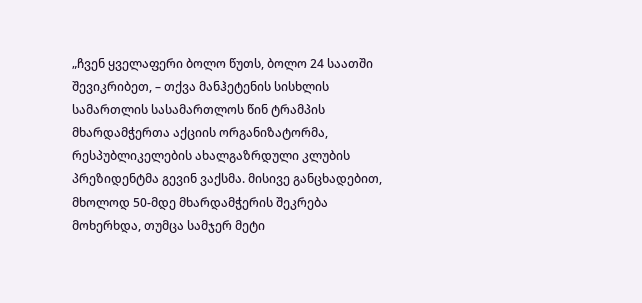„ჩვენ ყველაფერი ბოლო წუთს, ბოლო 24 საათში შევიკრიბეთ, – თქვა მანჰეტენის სისხლის სამართლის სასამართლოს წინ ტრამპის მხარდამჭერთა აქციის ორგანიზატორმა, რესპუბლიკელების ახალგაზრდული კლუბის პრეზიდენტმა გევინ ვაქსმა. მისივე განცხადებით, მხოლოდ 50-მდე მხარდამჭერის შეკრება მოხერხდა, თუმცა სამჯერ მეტი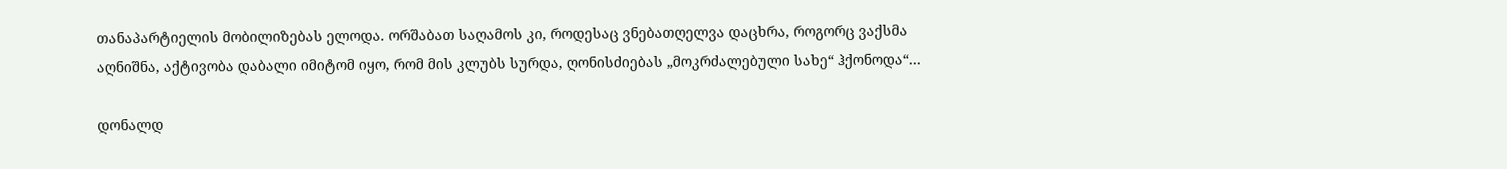თანაპარტიელის მობილიზებას ელოდა. ორშაბათ საღამოს კი, როდესაც ვნებათღელვა დაცხრა, როგორც ვაქსმა აღნიშნა, აქტივობა დაბალი იმიტომ იყო, რომ მის კლუბს სურდა, ღონისძიებას „მოკრძალებული სახე“ ჰქონოდა“…

დონალდ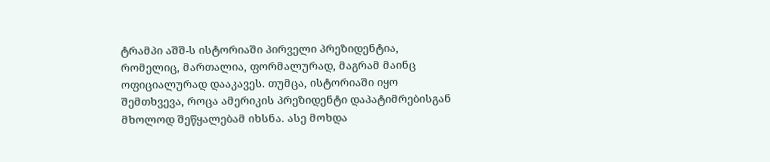ტრამპი აშშ-ს ისტორიაში პირველი პრეზიდენტია, რომელიც, მართალია, ფორმალურად, მაგრამ მაინც ოფიციალურად დააკავეს. თუმცა, ისტორიაში იყო შემთხვევა, როცა ამერიკის პრეზიდენტი დაპატიმრებისგან მხოლოდ შეწყალებამ იხსნა. ასე მოხდა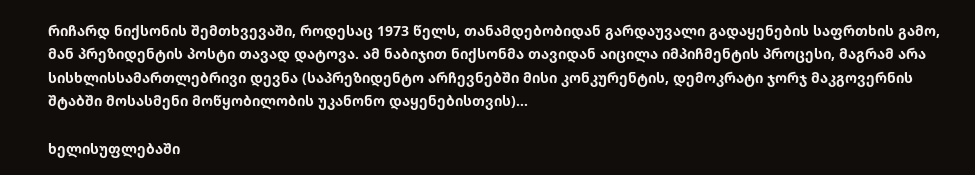რიჩარდ ნიქსონის შემთხვევაში, როდესაც 1973 წელს, თანამდებობიდან გარდაუვალი გადაყენების საფრთხის გამო, მან პრეზიდენტის პოსტი თავად დატოვა. ამ ნაბიჯით ნიქსონმა თავიდან აიცილა იმპიჩმენტის პროცესი, მაგრამ არა სისხლისსამართლებრივი დევნა (საპრეზიდენტო არჩევნებში მისი კონკურენტის, დემოკრატი ჯორჯ მაკგოვერნის შტაბში მოსასმენი მოწყობილობის უკანონო დაყენებისთვის)…

ხელისუფლებაში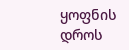ყოფნის დროს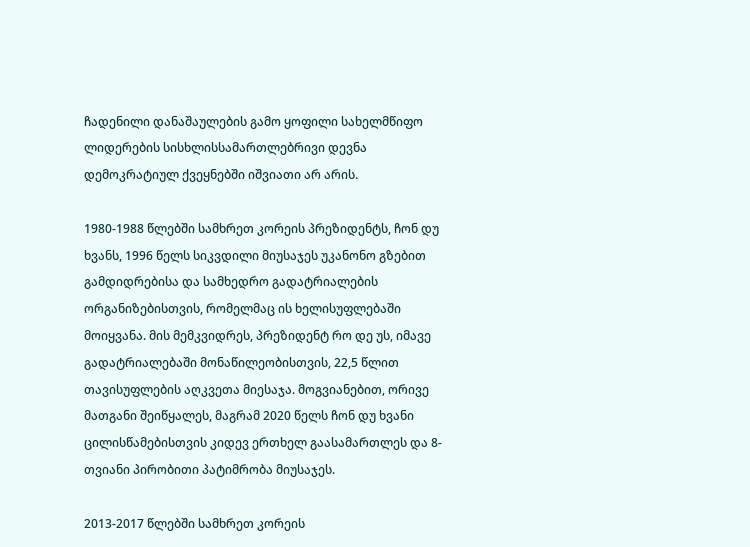ჩადენილი დანაშაულების გამო ყოფილი სახელმწიფო ლიდერების სისხლისსამართლებრივი დევნა დემოკრატიულ ქვეყნებში იშვიათი არ არის.

1980-1988 წლებში სამხრეთ კორეის პრეზიდენტს, ჩონ დუ ხვანს, 1996 წელს სიკვდილი მიუსაჯეს უკანონო გზებით გამდიდრებისა და სამხედრო გადატრიალების ორგანიზებისთვის, რომელმაც ის ხელისუფლებაში მოიყვანა. მის მემკვიდრეს, პრეზიდენტ რო დე უს, იმავე გადატრიალებაში მონაწილეობისთვის, 22,5 წლით თავისუფლების აღკვეთა მიესაჯა. მოგვიანებით, ორივე მათგანი შეიწყალეს, მაგრამ 2020 წელს ჩონ დუ ხვანი ცილისწამებისთვის კიდევ ერთხელ გაასამართლეს და 8-თვიანი პირობითი პატიმრობა მიუსაჯეს.

2013-2017 წლებში სამხრეთ კორეის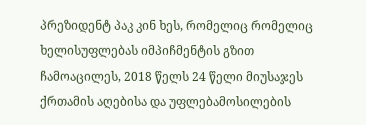პრეზიდენტ პაკ კინ ხეს, რომელიც რომელიც ხელისუფლებას იმპიჩმენტის გზით ჩამოაცილეს, 2018 წელს 24 წელი მიუსაჯეს ქრთამის აღებისა და უფლებამოსილების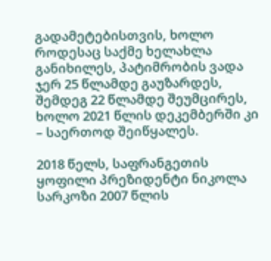გადამეტებისთვის, ხოლო როდესაც საქმე ხელახლა განიხილეს, პატიმრობის ვადა ჯერ 25 წლამდე გაუზარდეს, შემდეგ 22 წლამდე შეუმცირეს, ხოლო 2021 წლის დეკემბერში კი – საერთოდ შეიწყალეს.

2018 წელს, საფრანგეთის ყოფილი პრეზიდენტი ნიკოლა სარკოზი 2007 წლის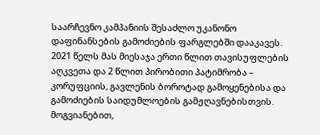საარჩევნო კამპანიის შესაძლო უკანონო დაფინანსების გამოძიების ფარგლებში დააკავეს. 2021 წელს მას მიესაჯა ერთი წლით თავისუფლების აღკვეთა და 2 წლით პირობითი პატიმრობა – კორუფციის, გავლენის ბოროტად გამოყენებისა და გამოძიების საიდუმლოების გამჟღავნებისთვის. მოგვიანებით,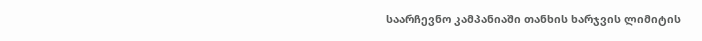საარჩევნო კამპანიაში თანხის ხარჯვის ლიმიტის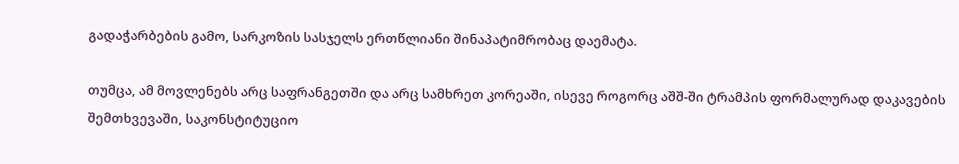გადაჭარბების გამო, სარკოზის სასჯელს ერთწლიანი შინაპატიმრობაც დაემატა.

თუმცა, ამ მოვლენებს არც საფრანგეთში და არც სამხრეთ კორეაში, ისევე როგორც აშშ-ში ტრამპის ფორმალურად დაკავების შემთხვევაში, საკონსტიტუციო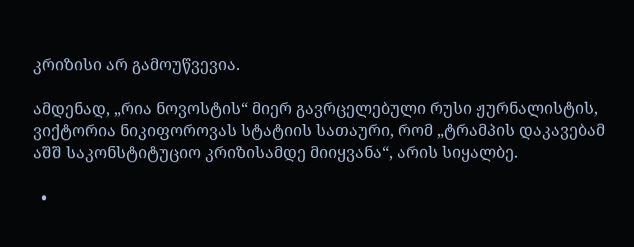კრიზისი არ გამოუწვევია.

ამდენად, „რია ნოვოსტის“ მიერ გავრცელებული რუსი ჟურნალისტის, ვიქტორია ნიკიფოროვას სტატიის სათაური, რომ „ტრამპის დაკავებამ აშშ საკონსტიტუციო კრიზისამდე მიიყვანა“, არის სიყალბე.

  •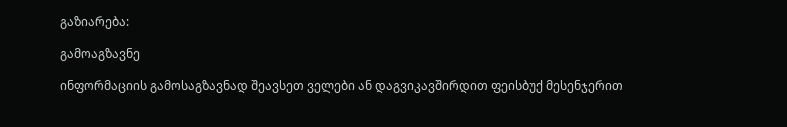გაზიარება:

გამოაგზავნე

ინფორმაციის გამოსაგზავნად შეავსეთ ველები ან დაგვიკავშირდით ფეისბუქ მესენჯერით